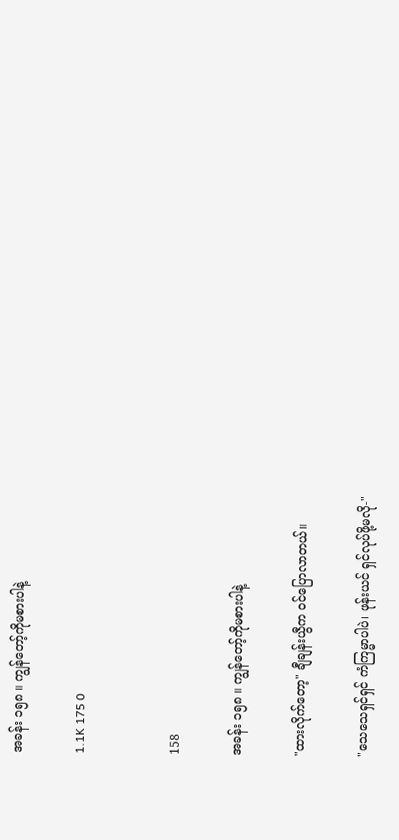အခန်း ၁၅၈ ။ ကျွန်တော့်ကိုမစားပါနဲ့

1.1K 175 0


158

အခန်း ၁၅၈ ။ ကျွန်တော့်ကိုမစားပါနဲ့

"ထားလိုက်တော့" ချီချန်းယွီက ဝင်ပြောလာတယ်။

"သေသေရှင်ရှင် ကံကြမ္မာပါပဲ၊ ဖုန်းယင် ရှင်လုပ်ဖို့မလို-"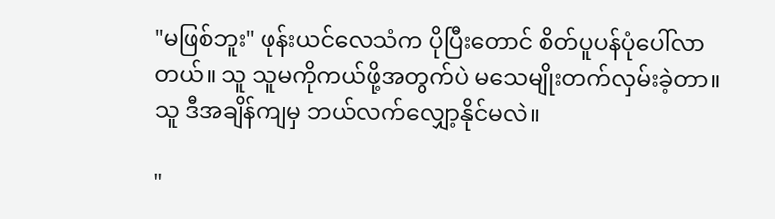"မဖြစ်ဘူး" ဖုန်းယင်လေသံက ပိုပြီးတောင် စိတ်ပူပန်ပုံပေါ်လာတယ်။ သူ သူမကိုကယ်ဖို့အတွက်ပဲ မသေမျိုးတက်လှမ်းခဲ့တာ။ သူ ဒီအချိန်ကျမှ ဘယ်လက်လျှော့နိုင်မလဲ။

"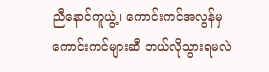ညီ‌နောင်ကူယွဲ့၊ ကောင်းကင်အလွန်မှကောင်းကင်များဆီ ဘယ်လိုသွားရမလဲ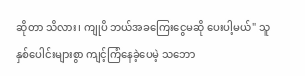ဆိုတာ သိလား၊ ကျုပိ ဘယ်အခကြေးငွေမဆို ပေးပါ့မယ်" သူ နှစ်ပေါင်းများစွာ ကျင့်ကြံနေခဲ့ပေမဲ့ သဘော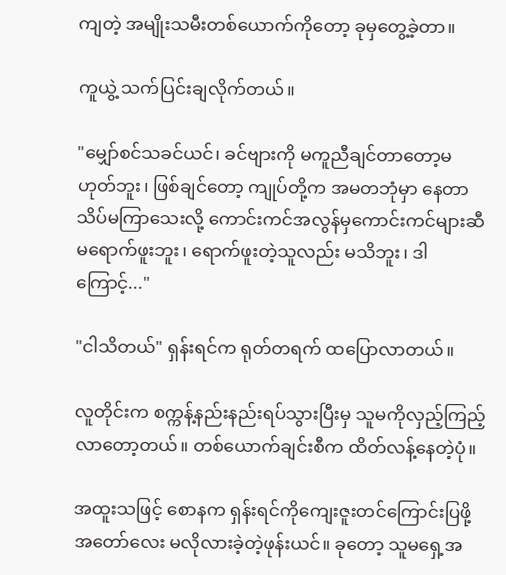ကျတဲ့ အမျိုးသမီးတစ်ယောက်ကိုတော့ ခုမှတွေ့ခဲ့တာ။

ကူယွဲ့ သက်ပြင်းချလိုက်တယ်။

"မျှော်စင်သခင်ယင်၊ ခင်ဗျားကို မကူညီချင်တာတော့မဟုတ်ဘူး၊ ဖြစ်ချင်တော့ ကျုပ်တို့က အမတဘုံမှာ နေ‌တာသိပ်မကြာသေးလို့ ကောင်းကင်အလွန်မှကောင်းကင်များဆီ မရောက်ဖူးဘူး၊ ရောက်ဖူးတဲ့သူလည်း မသိဘူး၊ ဒါကြောင့်..."

"ငါသိတယ်" ရှန်းရင်က ရုတ်တရက် ထပြောလာတယ်။

လူတိုင်းက စက္ကန့်နည်းနည်းရပ်သွားပြီးမှ သူမကိုလှည့်ကြည့်လာတော့တယ်။ တစ်ယောက်ချင်းစီက ထိတ်လန့်နေတဲ့ပုံ။

အထူးသဖြင့် စောနက ရှန်းရင်ကိုကျေးဇူးတင်ကြောင်းပြဖို့ အတော်လေး မလိုလားခဲ့တဲ့ဖုန်းယင်။ ခုတော့ သူမရှေ့အ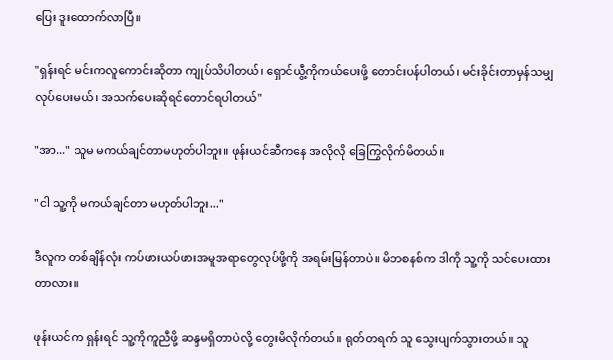ပြေး ဒူးထောက်လာပြီ။

"ရှန်းရင် မင်းကလူကောင်းဆိုတာ ကျုပ်သိပါတယ်၊ ရှောင်ယွီ့ကိုကယ်ပေးဖို့ တောင်းပန်ပါတယ်၊ မင်းခိုင်းတာမှန်သမျှ လုပ်ပေးမယ်၊ အသက်ပေးဆိုရင်တောင်ရပါတယ်"

"အာ..." သူမ မကယ်ချင်တာမဟုတ်ပါဘူး။ ဖုန်းယင်ဆီကနေ အလိုလို ခြေကြွလိုက်မိတယ်။

"ငါ သူ့ကို မကယ်ချင်တာ မဟုတ်ပါဘူး..."

ဒီလူက တစ်ချိန်လုံး ကပ်ဖားယပ်ဖားအမူအရာတွေလုပ်ဖို့ကို အရမ်းမြန်တာပဲ။ မိဘစနစ်က ဒါကို သူ့ကို သင်ပေးထားတာလား။

ဖုန်းယင်က ရှန်းရင် သူ့ကိုကူညီဖို့ ဆန္ဒမရှိတာပဲလို့ တွေးမိလိုက်တယ်။ ရုတ်တရက် သူ သွေးပျက်သွားတယ်။ သူ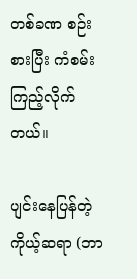တစ်ခဏ စဉ်းစားပြီး ကံစမ်းကြည့်လိုက်တယ်။

ပျင်းနေပြန်တဲ့ကိုယ့်ဆရာ (ဘာ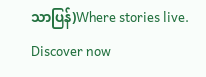သာပြန်)Where stories live. Discover now